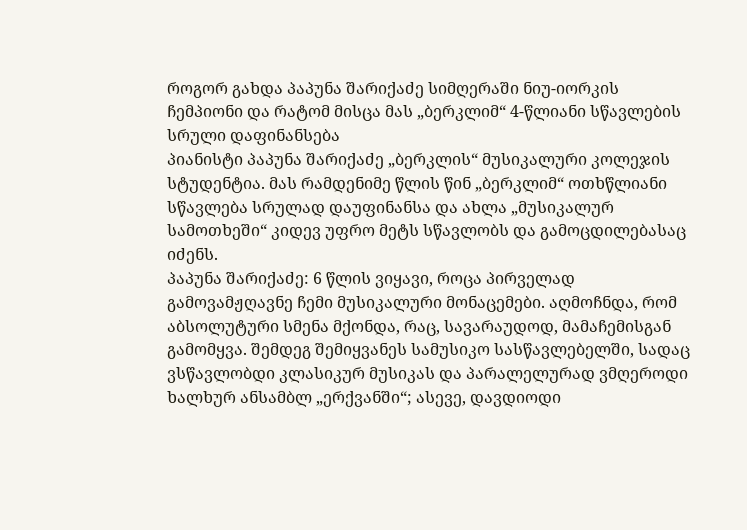როგორ გახდა პაპუნა შარიქაძე სიმღერაში ნიუ-იორკის ჩემპიონი და რატომ მისცა მას „ბერკლიმ“ 4-წლიანი სწავლების სრული დაფინანსება
პიანისტი პაპუნა შარიქაძე „ბერკლის“ მუსიკალური კოლეჯის სტუდენტია. მას რამდენიმე წლის წინ „ბერკლიმ“ ოთხწლიანი სწავლება სრულად დაუფინანსა და ახლა „მუსიკალურ სამოთხეში“ კიდევ უფრო მეტს სწავლობს და გამოცდილებასაც იძენს.
პაპუნა შარიქაძე: 6 წლის ვიყავი, როცა პირველად გამოვამჟღავნე ჩემი მუსიკალური მონაცემები. აღმოჩნდა, რომ აბსოლუტური სმენა მქონდა, რაც, სავარაუდოდ, მამაჩემისგან გამომყვა. შემდეგ შემიყვანეს სამუსიკო სასწავლებელში, სადაც ვსწავლობდი კლასიკურ მუსიკას და პარალელურად ვმღეროდი ხალხურ ანსამბლ „ერქვანში“; ასევე, დავდიოდი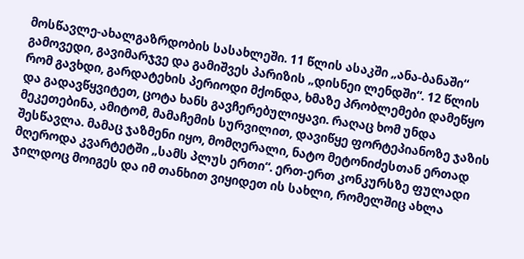მოსწავლე-ახალგაზრდობის სასახლეში. 11 წლის ასაკში „ანა-ბანაში“ გამოვედი, გავიმარჯვე და გამიშვეს პარიზის „დისნეი ლენდში“. 12 წლის რომ გავხდი, გარდატეხის პერიოდი მქონდა, ხმაზე პრობლემები დამეწყო და გადავწყვიტეთ, ცოტა ხანს გავჩერებულიყავი. რაღაც ხომ უნდა მეკეთებინა, ამიტომ, მამაჩემის სურვილით, დავიწყე ფორტეპიანოზე ჯაზის შესწავლა. მამაც ჯაზმენი იყო, მომღერალი, ნატო მეტონიძესთან ერთად მღეროდა კვარტეტში „სამს პლუს ერთი“. ერთ-ერთ კონკურსზე ფულადი ჯილდოც მოიგეს და იმ თანხით ვიყიდეთ ის სახლი, რომელშიც ახლა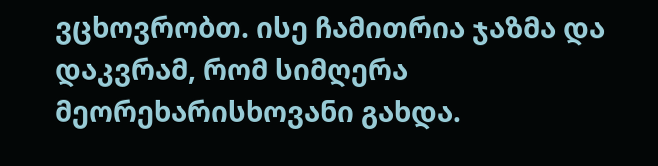ვცხოვრობთ. ისე ჩამითრია ჯაზმა და დაკვრამ, რომ სიმღერა მეორეხარისხოვანი გახდა.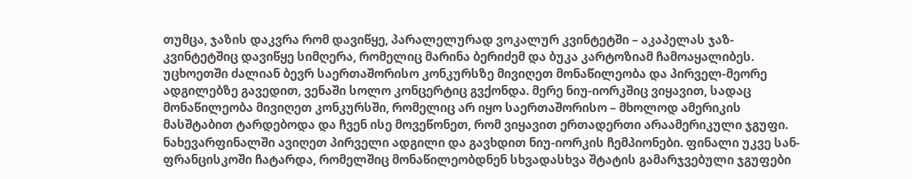თუმცა, ჯაზის დაკვრა რომ დავიწყე, პარალელურად ვოკალურ კვინტეტში – აკაპელას ჯაზ-კვინტეტშიც დავიწყე სიმღერა, რომელიც მარინა ბერიძემ და ბუკა კარტოზიამ ჩამოაყალიბეს. უცხოეთში ძალიან ბევრ საერთაშორისო კონკურსზე მივიღეთ მონაწილეობა და პირველ-მეორე ადგილებზე გავედით, ვენაში სოლო კონცერტიც გვქონდა. მერე ნიუ-იორკშიც ვიყავით, სადაც მონაწილეობა მივიღეთ კონკურსში, რომელიც არ იყო საერთაშორისო – მხოლოდ ამერიკის მასშტაბით ტარდებოდა და ჩვენ ისე მოვეწონეთ, რომ ვიყავით ერთადერთი არაამერიკული ჯგუფი. ნახევარფინალში ავიღეთ პირველი ადგილი და გავხდით ნიუ-იორკის ჩემპიონები. ფინალი უკვე სან-ფრანცისკოში ჩატარდა, რომელშიც მონაწილეობდნენ სხვადასხვა შტატის გამარჯვებული ჯგუფები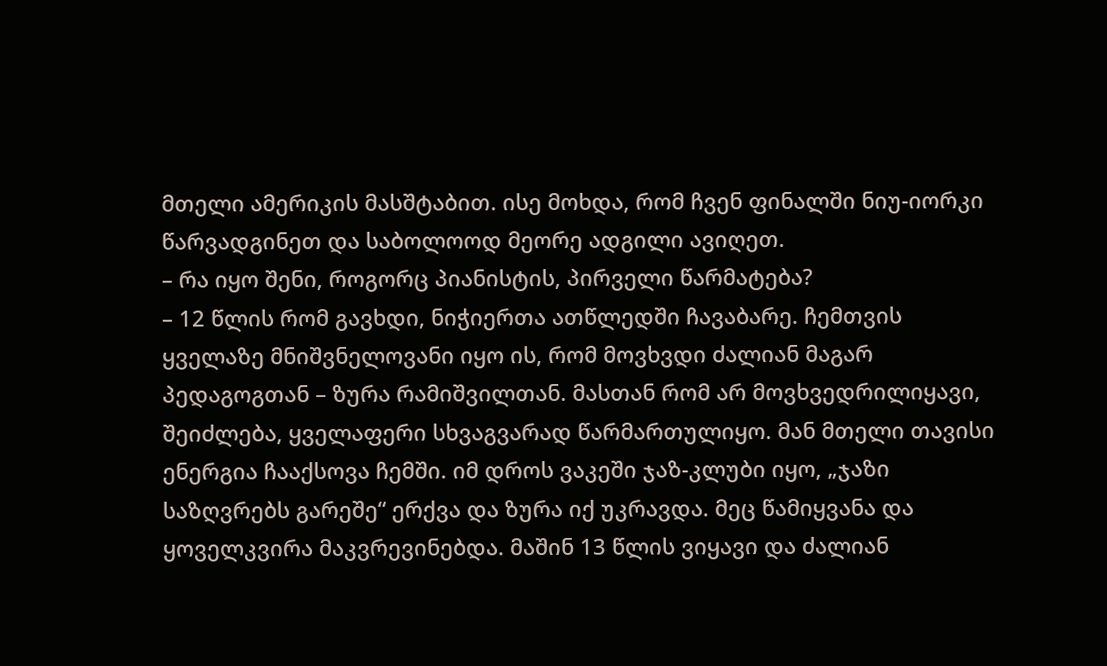მთელი ამერიკის მასშტაბით. ისე მოხდა, რომ ჩვენ ფინალში ნიუ-იორკი წარვადგინეთ და საბოლოოდ მეორე ადგილი ავიღეთ.
– რა იყო შენი, როგორც პიანისტის, პირველი წარმატება?
– 12 წლის რომ გავხდი, ნიჭიერთა ათწლედში ჩავაბარე. ჩემთვის ყველაზე მნიშვნელოვანი იყო ის, რომ მოვხვდი ძალიან მაგარ პედაგოგთან – ზურა რამიშვილთან. მასთან რომ არ მოვხვედრილიყავი, შეიძლება, ყველაფერი სხვაგვარად წარმართულიყო. მან მთელი თავისი ენერგია ჩააქსოვა ჩემში. იმ დროს ვაკეში ჯაზ-კლუბი იყო, „ჯაზი საზღვრებს გარეშე“ ერქვა და ზურა იქ უკრავდა. მეც წამიყვანა და ყოველკვირა მაკვრევინებდა. მაშინ 13 წლის ვიყავი და ძალიან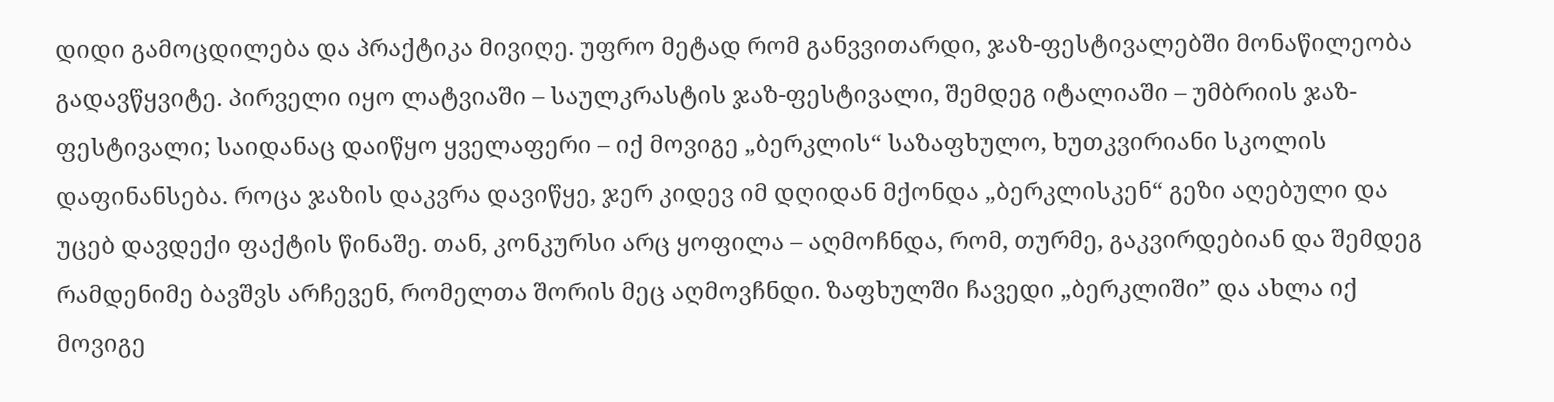დიდი გამოცდილება და პრაქტიკა მივიღე. უფრო მეტად რომ განვვითარდი, ჯაზ-ფესტივალებში მონაწილეობა გადავწყვიტე. პირველი იყო ლატვიაში – საულკრასტის ჯაზ-ფესტივალი, შემდეგ იტალიაში – უმბრიის ჯაზ-ფესტივალი; საიდანაც დაიწყო ყველაფერი – იქ მოვიგე „ბერკლის“ საზაფხულო, ხუთკვირიანი სკოლის დაფინანსება. როცა ჯაზის დაკვრა დავიწყე, ჯერ კიდევ იმ დღიდან მქონდა „ბერკლისკენ“ გეზი აღებული და უცებ დავდექი ფაქტის წინაშე. თან, კონკურსი არც ყოფილა – აღმოჩნდა, რომ, თურმე, გაკვირდებიან და შემდეგ რამდენიმე ბავშვს არჩევენ, რომელთა შორის მეც აღმოვჩნდი. ზაფხულში ჩავედი „ბერკლიში” და ახლა იქ მოვიგე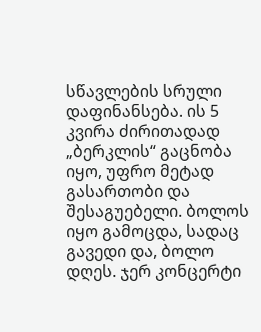სწავლების სრული დაფინანსება. ის 5 კვირა ძირითადად „ბერკლის“ გაცნობა იყო, უფრო მეტად გასართობი და შესაგუებელი. ბოლოს იყო გამოცდა, სადაც გავედი და, ბოლო დღეს. ჯერ კონცერტი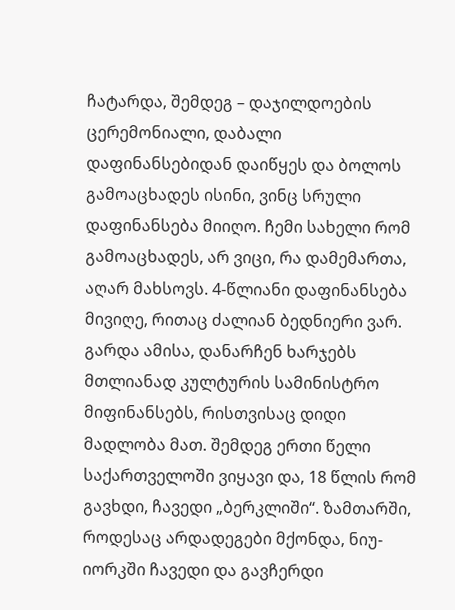ჩატარდა, შემდეგ – დაჯილდოების ცერემონიალი, დაბალი დაფინანსებიდან დაიწყეს და ბოლოს გამოაცხადეს ისინი, ვინც სრული დაფინანსება მიიღო. ჩემი სახელი რომ გამოაცხადეს, არ ვიცი, რა დამემართა, აღარ მახსოვს. 4-წლიანი დაფინანსება მივიღე, რითაც ძალიან ბედნიერი ვარ. გარდა ამისა, დანარჩენ ხარჯებს მთლიანად კულტურის სამინისტრო მიფინანსებს, რისთვისაც დიდი მადლობა მათ. შემდეგ ერთი წელი საქართველოში ვიყავი და, 18 წლის რომ გავხდი, ჩავედი „ბერკლიში“. ზამთარში, როდესაც არდადეგები მქონდა, ნიუ-იორკში ჩავედი და გავჩერდი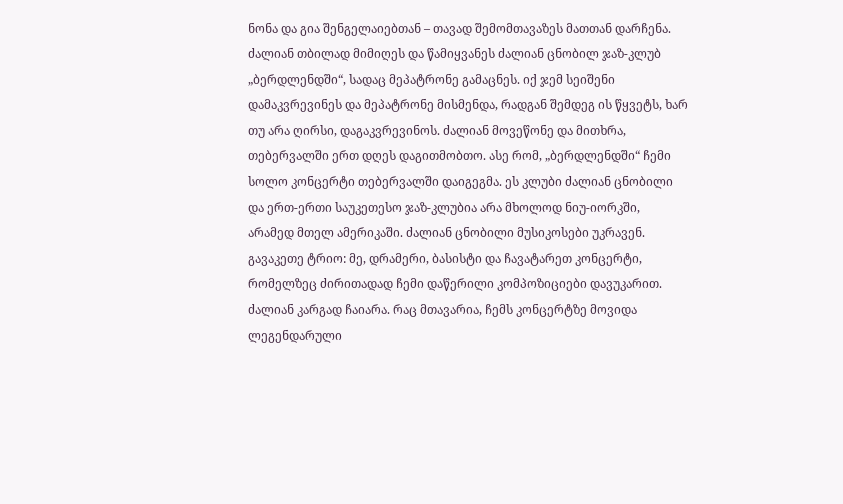ნონა და გია შენგელაიებთან – თავად შემომთავაზეს მათთან დარჩენა. ძალიან თბილად მიმიღეს და წამიყვანეს ძალიან ცნობილ ჯაზ-კლუბ „ბერდლენდში“, სადაც მეპატრონე გამაცნეს. იქ ჯემ სეიშენი დამაკვრევინეს და მეპატრონე მისმენდა, რადგან შემდეგ ის წყვეტს, ხარ თუ არა ღირსი, დაგაკვრევინოს. ძალიან მოვეწონე და მითხრა, თებერვალში ერთ დღეს დაგითმობთო. ასე რომ, „ბერდლენდში“ ჩემი სოლო კონცერტი თებერვალში დაიგეგმა. ეს კლუბი ძალიან ცნობილი და ერთ-ერთი საუკეთესო ჯაზ-კლუბია არა მხოლოდ ნიუ-იორკში, არამედ მთელ ამერიკაში. ძალიან ცნობილი მუსიკოსები უკრავენ. გავაკეთე ტრიო: მე, დრამერი, ბასისტი და ჩავატარეთ კონცერტი, რომელზეც ძირითადად ჩემი დაწერილი კომპოზიციები დავუკარით. ძალიან კარგად ჩაიარა. რაც მთავარია, ჩემს კონცერტზე მოვიდა ლეგენდარული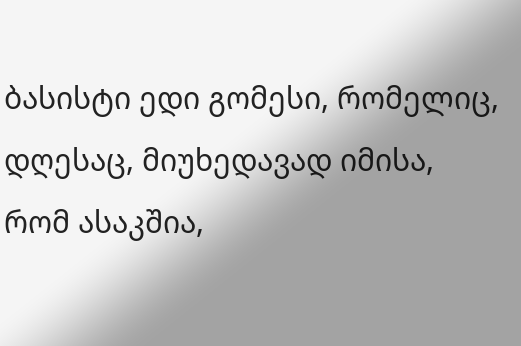ბასისტი ედი გომესი, რომელიც, დღესაც, მიუხედავად იმისა, რომ ასაკშია,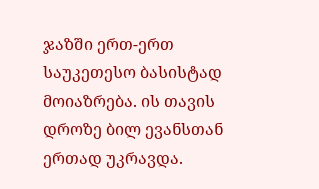ჯაზში ერთ-ერთ საუკეთესო ბასისტად მოიაზრება. ის თავის დროზე ბილ ევანსთან ერთად უკრავდა.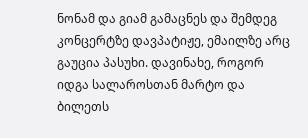ნონამ და გიამ გამაცნეს და შემდეგ კონცერტზე დავპატიჟე, ემაილზე არც გაუცია პასუხი. დავინახე, როგორ იდგა სალაროსთან მარტო და ბილეთს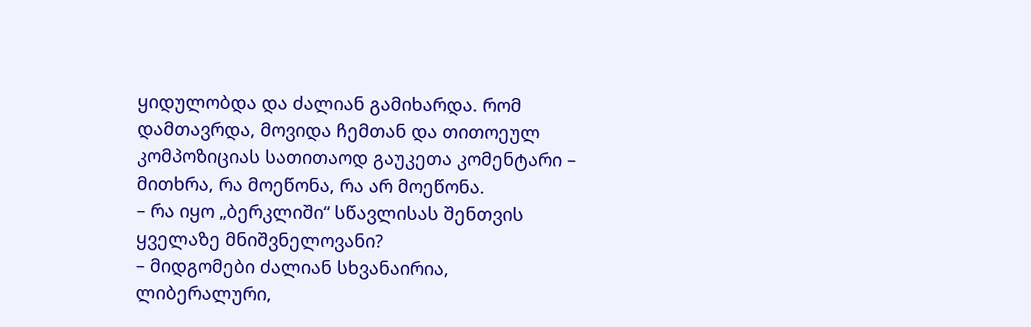ყიდულობდა და ძალიან გამიხარდა. რომ დამთავრდა, მოვიდა ჩემთან და თითოეულ კომპოზიციას სათითაოდ გაუკეთა კომენტარი – მითხრა, რა მოეწონა, რა არ მოეწონა.
– რა იყო „ბერკლიში“ სწავლისას შენთვის ყველაზე მნიშვნელოვანი?
– მიდგომები ძალიან სხვანაირია, ლიბერალური,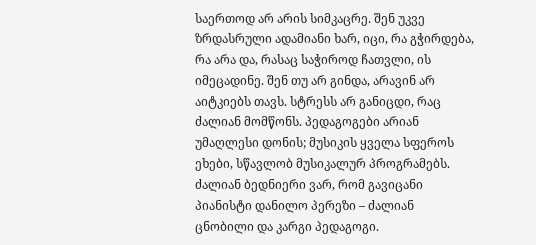საერთოდ არ არის სიმკაცრე. შენ უკვე ზრდასრული ადამიანი ხარ, იცი, რა გჭირდება, რა არა და, რასაც საჭიროდ ჩათვლი, ის იმეცადინე. შენ თუ არ გინდა, არავინ არ აიტკიებს თავს. სტრესს არ განიცდი, რაც ძალიან მომწონს. პედაგოგები არიან უმაღლესი დონის; მუსიკის ყველა სფეროს ეხები, სწავლობ მუსიკალურ პროგრამებს. ძალიან ბედნიერი ვარ, რომ გავიცანი პიანისტი დანილო პერეზი – ძალიან ცნობილი და კარგი პედაგოგი.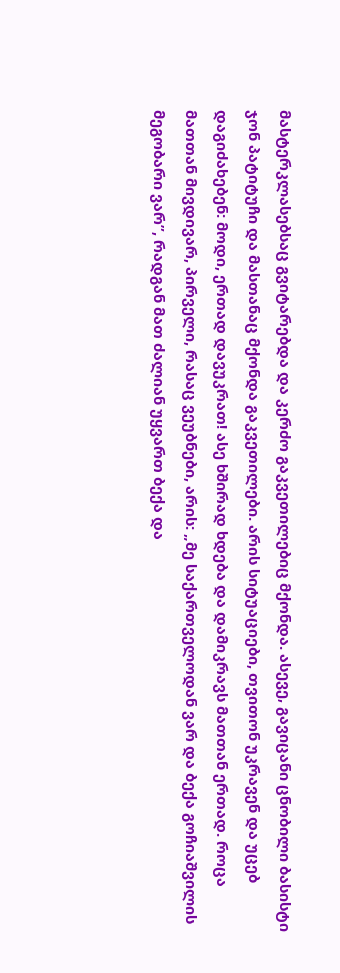მასტერკლასებსაც გვიტარებდა და კერძო გაკვეთილებიც მქონდა. ასევე, გავიცანი ცნობილი ბასისტი ჯონ პატიტუჩი და მასთანაც მქონდა გაკვეთილები. არის სიტუაციები, თვითონ უკრავენ და უცებ დაგიძახებენ: მოდი, ერთად დავუკრათ! ასე ხშირად ხდება და დამიკრავს მათთან ერთად. როცა მათთან მივდივარ, პირველი, რასაც ვეუბნები, არის: „მე საქართველოდან ვარ და ბექა გოჩიაშვილის მეგობარი ვარ”, რადგან მათ ძალიან უყვართ ბექა და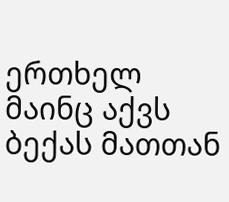ერთხელ მაინც აქვს ბექას მათთან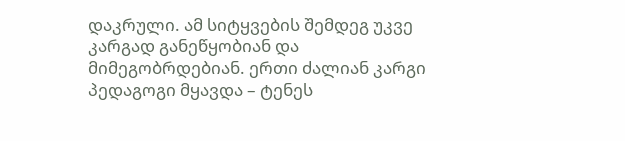დაკრული. ამ სიტყვების შემდეგ უკვე კარგად განეწყობიან და მიმეგობრდებიან. ერთი ძალიან კარგი პედაგოგი მყავდა – ტენეს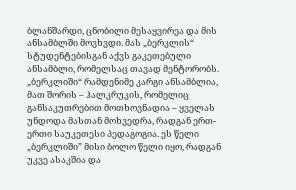ბლანშარდი, ცნობილი მესაყვირეა და მის ანსამბლში მოვხვდი. მას „ბერკლის“ სტუდენტებისგან აქვს გაკეთებული ანსამბლი, რომელსაც თავად მენტორობს. „ბერკლიში“ რამდენიმე კარგი ანსამბლია, მათ შორის – ჰალკრუკის, რომელიც განსაკუთრებით მოთხოვნადია – ყველას უნდოდა მასთან მოხვედრა, რადგან ერთ-ერთი საუკეთესი პედაგოგია. ეს წელი „ბერკლიში” მისი ბოლო წელი იყო, რადგან უკვე ასაკშია და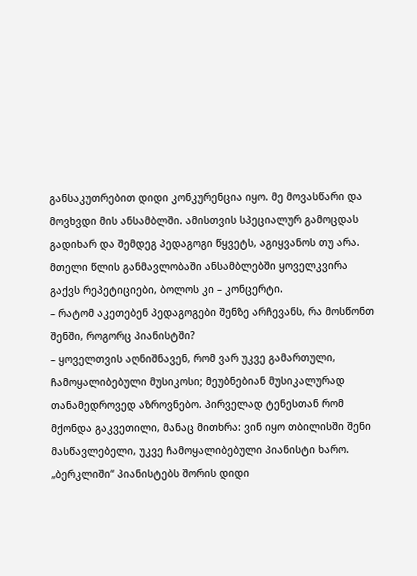განსაკუთრებით დიდი კონკურენცია იყო. მე მოვასწარი და მოვხვდი მის ანსამბლში. ამისთვის სპეციალურ გამოცდას გადიხარ და შემდეგ პედაგოგი წყვეტს, აგიყვანოს თუ არა. მთელი წლის განმავლობაში ანსამბლებში ყოველკვირა გაქვს რეპეტიციები, ბოლოს კი – კონცერტი.
– რატომ აკეთებენ პედაგოგები შენზე არჩევანს, რა მოსწონთ შენში, როგორც პიანისტში?
– ყოველთვის აღნიშნავენ, რომ ვარ უკვე გამართული, ჩამოყალიბებული მუსიკოსი; მეუბნებიან მუსიკალურად თანამედროვედ აზროვნებო. პირველად ტენესთან რომ მქონდა გაკვეთილი, მანაც მითხრა: ვინ იყო თბილისში შენი მასწავლებელი, უკვე ჩამოყალიბებული პიანისტი ხარო. „ბერკლიში“ პიანისტებს შორის დიდი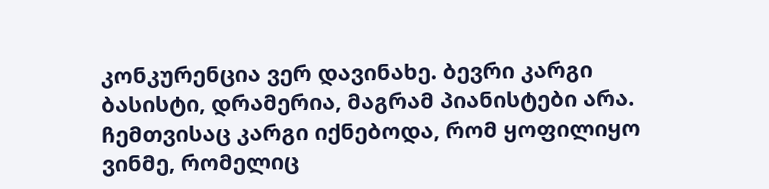კონკურენცია ვერ დავინახე. ბევრი კარგი ბასისტი, დრამერია, მაგრამ პიანისტები არა. ჩემთვისაც კარგი იქნებოდა, რომ ყოფილიყო ვინმე, რომელიც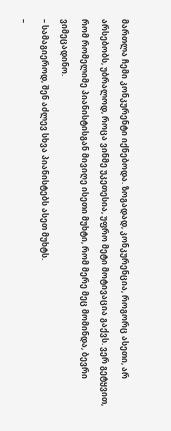მართლა ჩემი კონკურენტი იქნებოდა. ზოგადად, კონკურენცია, როგორც ასეთი, არ არსებობს, უბრალოდ, როცა ვინმე უკეთესია, უფრო მეტი მოტივაცია გაქვს. ვერ გეტყვით, რომ რომელიმე პიანისტისგან მივიღე ისეთი მუხტი, რომ მერე მეც მომინდა, ბევრი ვიმეცადინო.
– სამაგიეროდ, შენ აძლევ სხვა პიანისტებს ასეთ მუხტს.
–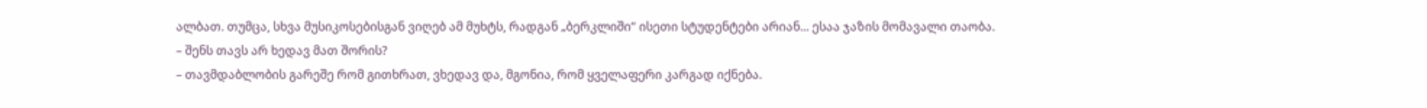ალბათ. თუმცა, სხვა მუსიკოსებისგან ვიღებ ამ მუხტს, რადგან „ბერკლიში“ ისეთი სტუდენტები არიან... ესაა ჯაზის მომავალი თაობა.
– შენს თავს არ ხედავ მათ შორის?
– თავმდაბლობის გარეშე რომ გითხრათ, ვხედავ და, მგონია, რომ ყველაფერი კარგად იქნება.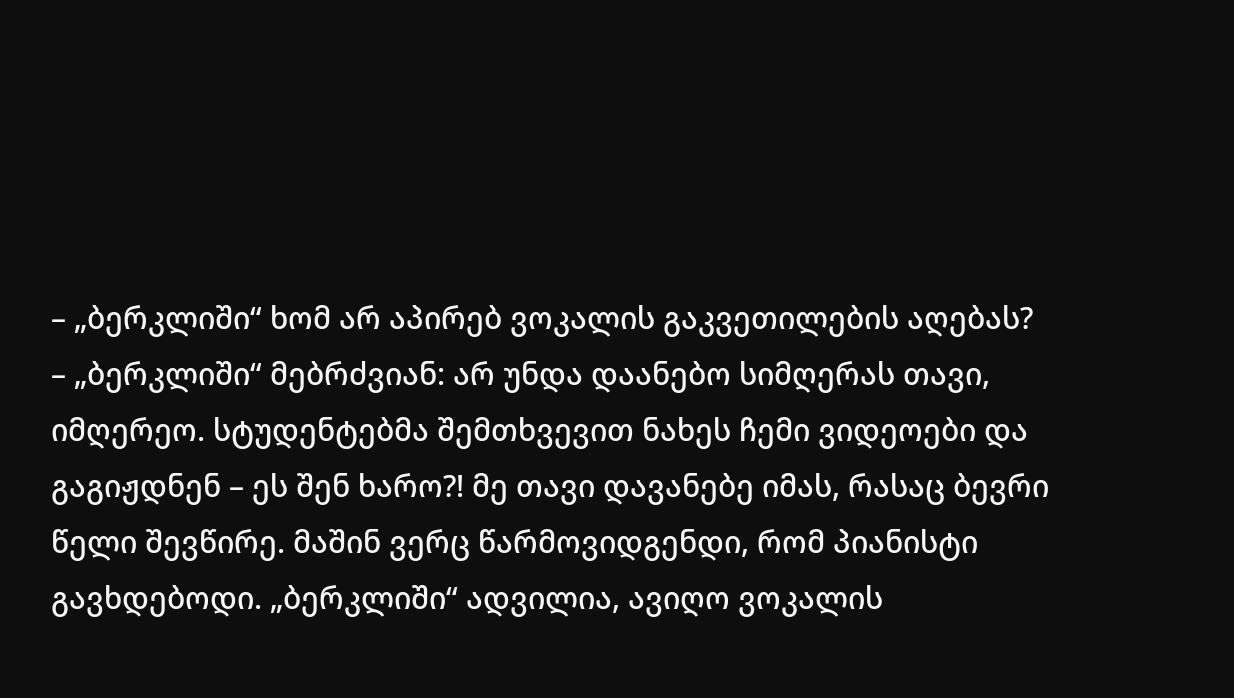– „ბერკლიში“ ხომ არ აპირებ ვოკალის გაკვეთილების აღებას?
– „ბერკლიში“ მებრძვიან: არ უნდა დაანებო სიმღერას თავი, იმღერეო. სტუდენტებმა შემთხვევით ნახეს ჩემი ვიდეოები და გაგიჟდნენ – ეს შენ ხარო?! მე თავი დავანებე იმას, რასაც ბევრი წელი შევწირე. მაშინ ვერც წარმოვიდგენდი, რომ პიანისტი გავხდებოდი. „ბერკლიში“ ადვილია, ავიღო ვოკალის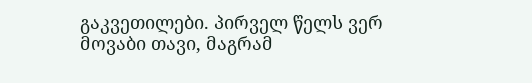გაკვეთილები. პირველ წელს ვერ მოვაბი თავი, მაგრამ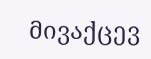მივაქცევ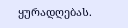ყურადღებას.